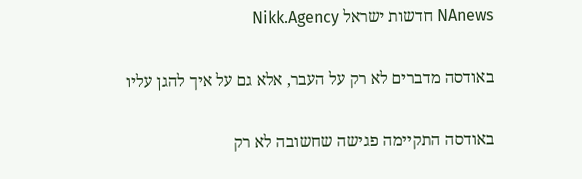NAnews חדשות ישראל Nikk.Agency

באודסה מדברים לא רק על העבר, אלא גם על איך להגן עליו

באודסה התקיימה פגישה שחשובה לא רק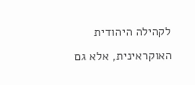לקהילה היהודית האוקראינית, אלא גם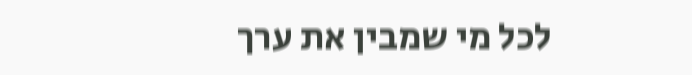לכל מי שמבין את ערך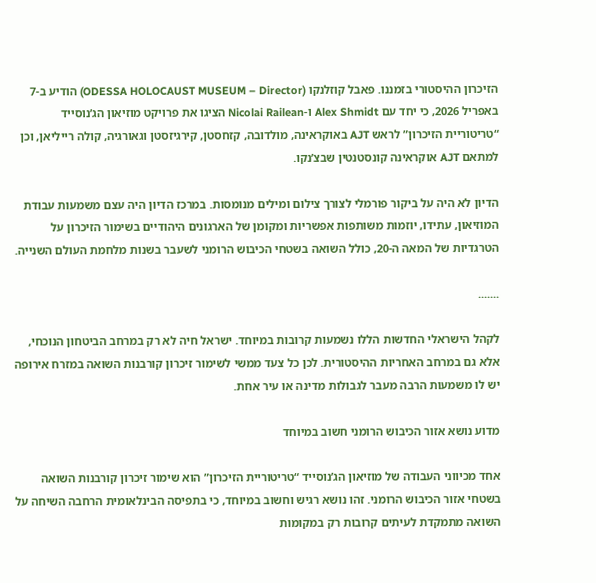הזיכרון ההיסטורי בזמננו. פאבל קוזלנקו (ODESSA HOLOCAUST MUSEUM – Director) הודיע ב-7 באפריל 2026, כי יחד עם Alex Shmidt ו-Nicolai Railean הציגו את פרויקט מוזיאון הג’נוסייד “טריטוריית הזיכרון” לראש AJT באוקראינה, מולדובה, קזחסטן, קירגיזסטן וגאורגיה, קולה רייליאן, וכן למתאם AJT אוקראינה קונסטנטין שבצ’נקו.

הדיון לא היה על ביקור פורמלי לצורך צילום ומילים מנומסות. במרכז הדיון היה עצם משמעות עבודת המוזיאון, עתידו, יוזמות משותפות אפשריות ומקומן של הארגונים היהודיים בשימור הזיכרון על הטרגדיות של המאה ה-20, כולל השואה בשטחי הכיבוש הרומני לשעבר בשנות מלחמת העולם השנייה.

.......

לקהל הישראלי החדשות הללו נשמעות קרובות במיוחד. ישראל חיה לא רק במרחב הביטחון הנוכחי, אלא גם במרחב האחריות ההיסטורית. לכן כל צעד ממשי לשימור זיכרון קורבנות השואה במזרח אירופה יש לו משמעות הרבה מעבר לגבולות מדינה או עיר אחת.

מדוע נושא אזור הכיבוש הרומני חשוב במיוחד

אחד מכיווני העבודה של מוזיאון הג’נוסייד “טריטוריית הזיכרון” הוא שימור זיכרון קורבנות השואה בשטחי אזור הכיבוש הרומני. זהו נושא רגיש וחשוב במיוחד, כי בתפיסה הבינלאומית הרחבה השיחה על השואה מתמקדת לעיתים קרובות רק במקומות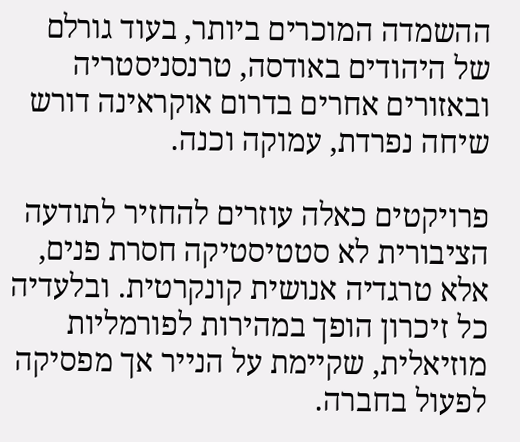ההשמדה המוכרים ביותר, בעוד גורלם של היהודים באודסה, טרנסניסטריה ובאזורים אחרים בדרום אוקראינה דורש שיחה נפרדת, עמוקה וכנה.

פרויקטים כאלה עוזרים להחזיר לתודעה הציבורית לא סטטיסטיקה חסרת פנים, אלא טרגדיה אנושית קונקרטית. ובלעדיה כל זיכרון הופך במהירות לפורמליות מוזיאלית, שקיימת על הנייר אך מפסיקה לפעול בחברה.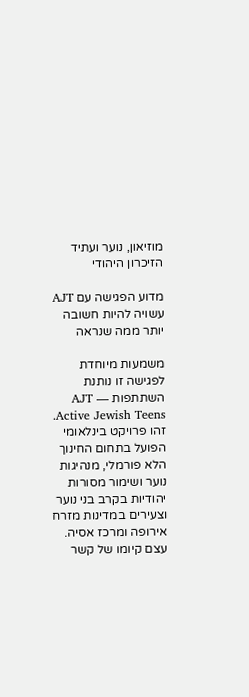מוזיאון, נוער ועתיד הזיכרון היהודי

מדוע הפגישה עם AJT עשויה להיות חשובה יותר ממה שנראה

משמעות מיוחדת לפגישה זו נותנת השתתפות AJT — Active Jewish Teens. זהו פרויקט בינלאומי הפועל בתחום החינוך הלא פורמלי, מנהיגות נוער ושימור מסורות יהודיות בקרב בני נוער וצעירים במדינות מזרח אירופה ומרכז אסיה. עצם קיומו של קשר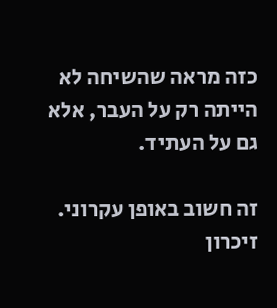כזה מראה שהשיחה לא הייתה רק על העבר, אלא גם על העתיד.

זה חשוב באופן עקרוני. זיכרון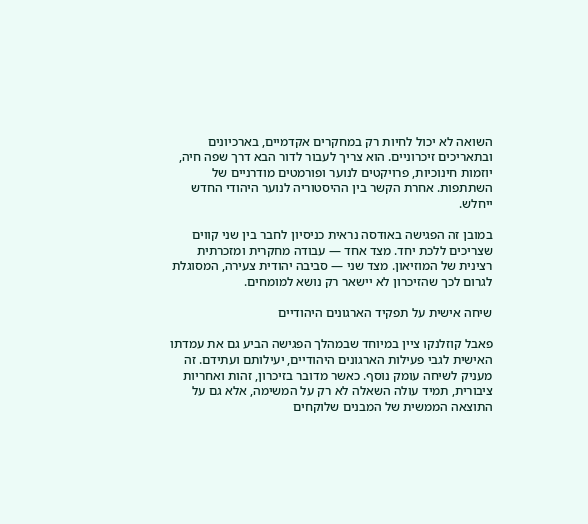השואה לא יכול לחיות רק במחקרים אקדמיים, בארכיונים ובתאריכים זיכרוניים. הוא צריך לעבור לדור הבא דרך שפה חיה, יוזמות חינוכיות, פרויקטים לנוער ופורמטים מודרניים של השתתפות. אחרת הקשר בין ההיסטוריה לנוער היהודי החדש ייחלש.

במובן זה הפגישה באודסה נראית כניסיון לחבר בין שני קווים שצריכים ללכת יחד. מצד אחד — עבודה מחקרית ומזכרתית רצינית של המוזיאון. מצד שני — סביבה יהודית צעירה, המסוגלת לגרום לכך שהזיכרון לא יישאר רק נושא למומחים.

שיחה אישית על תפקיד הארגונים היהודיים

פאבל קוזלנקו ציין במיוחד שבמהלך הפגישה הביע גם את עמדתו האישית לגבי פעילות הארגונים היהודיים, יעילותם ועתידם. זה מעניק לשיחה עומק נוסף. כאשר מדובר בזיכרון, זהות ואחריות ציבורית, תמיד עולה השאלה לא רק על המשימה, אלא גם על התוצאה הממשית של המבנים שלוקחים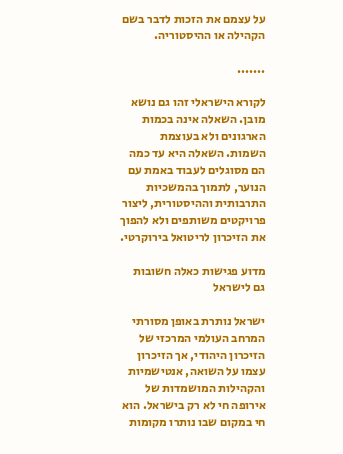על עצמם את הזכות לדבר בשם הקהילה או ההיסטוריה.

.......

לקורא הישראלי זהו גם נושא מובן. השאלה אינה בכמות הארגונים ולא בעוצמת השמות. השאלה היא עד כמה הם מסוגלים לעבוד באמת עם הנוער, לתמוך בהמשכיות התרבותית וההיסטורית, ליצור פרויקטים משותפים ולא להפוך את הזיכרון לריטואל בירוקרטי.

מדוע פגישות כאלה חשובות גם לישראל

ישראל נותרת באופן מסורתי המרחב העולמי המרכזי של הזיכרון היהודי, אך הזיכרון עצמו על השואה, אנטישמיות והקהילות המושמדות של אירופה חי לא רק בישראל. הוא חי במקום שבו נותרו מקומות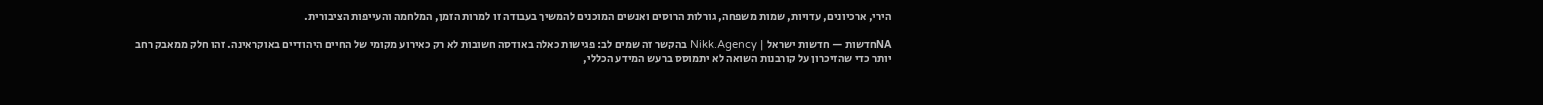הירי, ארכיונים, עדויות, שמות משפחה, גורלות הרוסים ואנשים המוכנים להמשיך בעבודה זו למרות הזמן, המלחמה והעייפות הציבורית.

NAחדשות — חדשות ישראל | Nikk.Agency בהקשר זה שמים לב: פגישות כאלה באודסה חשובות לא רק כאירוע מקומי של החיים היהודיים באוקראינה. זהו חלק ממאבק רחב יותר כדי שהזיכרון על קורבנות השואה לא יתמוסס ברעש המידע הכללי,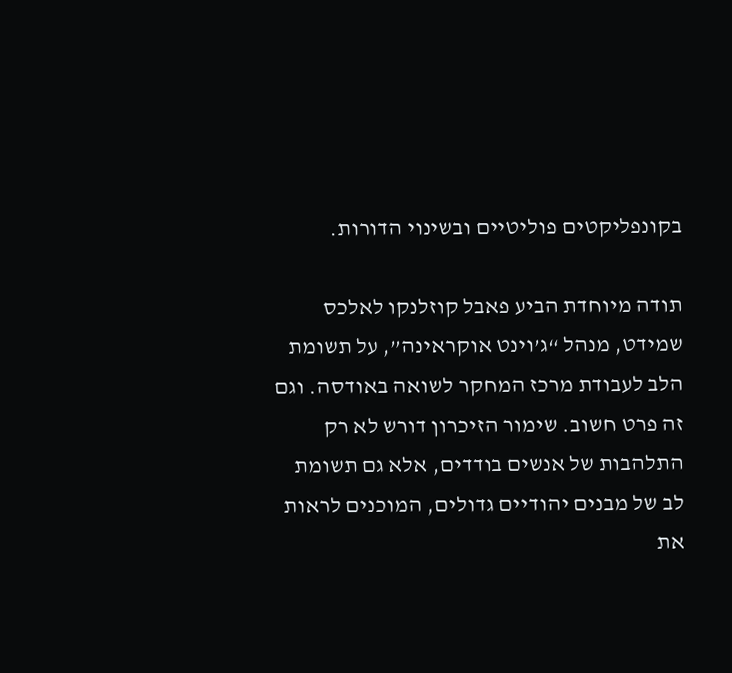בקונפליקטים פוליטיים ובשינוי הדורות.

תודה מיוחדת הביע פאבל קוזלנקו לאלכס שמידט, מנהל “ג’וינט אוקראינה”, על תשומת הלב לעבודת מרכז המחקר לשואה באודסה. וגם זה פרט חשוב. שימור הזיכרון דורש לא רק התלהבות של אנשים בודדים, אלא גם תשומת לב של מבנים יהודיים גדולים, המוכנים לראות את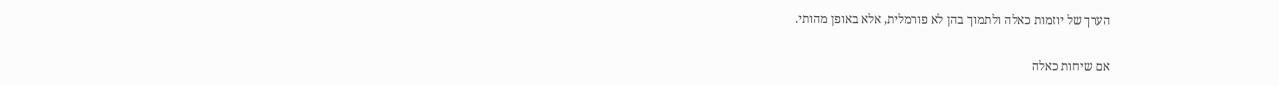הערך של יוזמות כאלה ולתמוך בהן לא פורמלית, אלא באופן מהותי.

אם שיחות כאלה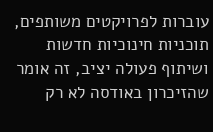עוברות לפרויקטים משותפים, תוכניות חינוכיות חדשות ושיתוף פעולה יציב, זה אומר שהזיכרון באודסה לא רק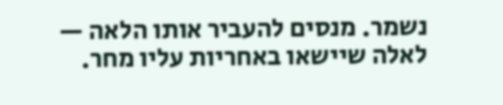נשמר. מנסים להעביר אותו הלאה — לאלה שיישאו באחריות עליו מחר.